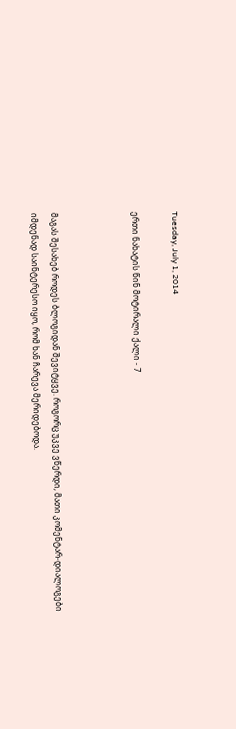Tuesday, July 1, 2014

ერთი ნახატის წინ მოტირალი ქალი - 7



მაგას შესახებ როდეს ბლოგიდან შევიტყვე. როგორც უკვე ვწერდი, მათი კომენტარ-დიალოგები იმდენად საინტერესო იყო, რომ ხან ჩარევა მერიდებოდა.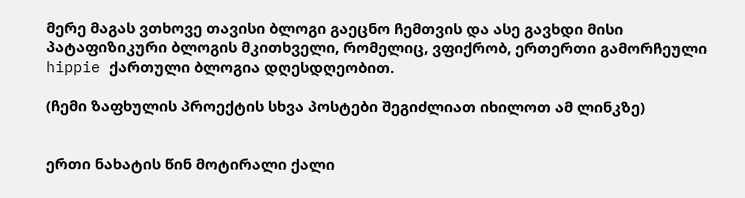მერე მაგას ვთხოვე თავისი ბლოგი გაეცნო ჩემთვის და ასე გავხდი მისი პატაფიზიკური ბლოგის მკითხველი, რომელიც, ვფიქრობ, ერთერთი გამორჩეული hippie ქართული ბლოგია დღესდღეობით.

(ჩემი ზაფხულის პროექტის სხვა პოსტები შეგიძლიათ იხილოთ ამ ლინკზე)


ერთი ნახატის წინ მოტირალი ქალი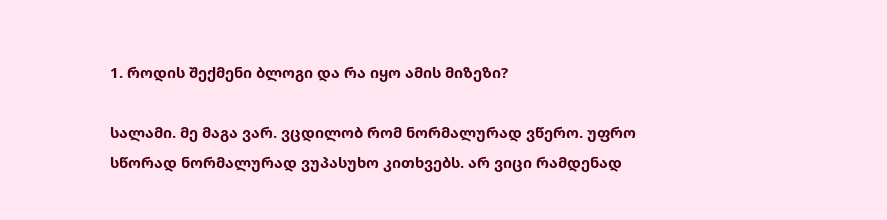1. როდის შექმენი ბლოგი და რა იყო ამის მიზეზი?

სალამი. მე მაგა ვარ. ვცდილობ რომ ნორმალურად ვწერო. უფრო სწორად ნორმალურად ვუპასუხო კითხვებს. არ ვიცი რამდენად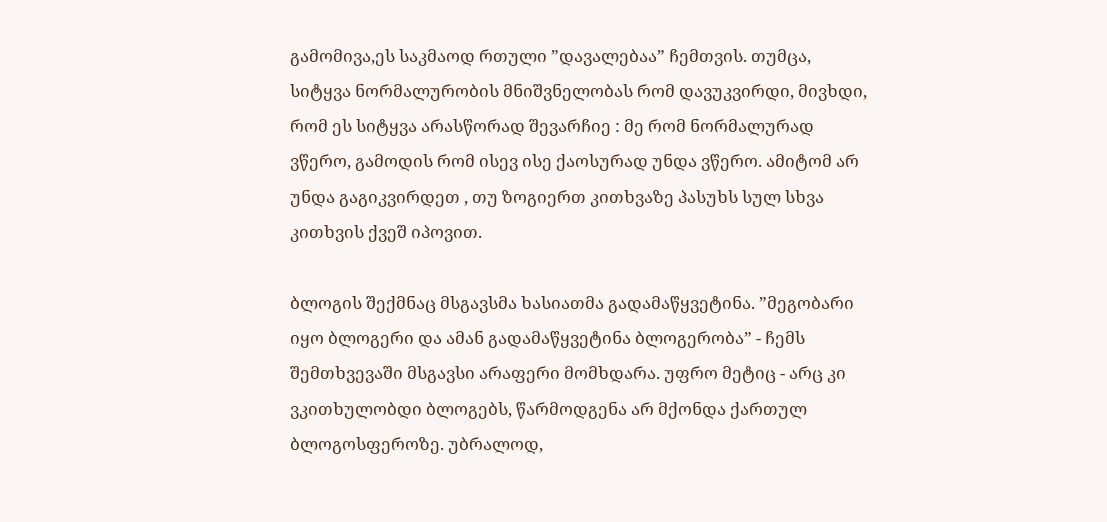გამომივა,ეს საკმაოდ რთული ”დავალებაა” ჩემთვის. თუმცა, სიტყვა ნორმალურობის მნიშვნელობას რომ დავუკვირდი, მივხდი, რომ ეს სიტყვა არასწორად შევარჩიე : მე რომ ნორმალურად ვწერო, გამოდის რომ ისევ ისე ქაოსურად უნდა ვწერო. ამიტომ არ უნდა გაგიკვირდეთ , თუ ზოგიერთ კითხვაზე პასუხს სულ სხვა კითხვის ქვეშ იპოვით.

ბლოგის შექმნაც მსგავსმა ხასიათმა გადამაწყვეტინა. ”მეგობარი იყო ბლოგერი და ამან გადამაწყვეტინა ბლოგერობა” - ჩემს შემთხვევაში მსგავსი არაფერი მომხდარა. უფრო მეტიც - არც კი ვკითხულობდი ბლოგებს, წარმოდგენა არ მქონდა ქართულ ბლოგოსფეროზე. უბრალოდ,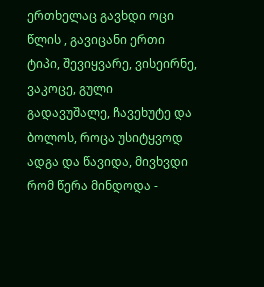ერთხელაც გავხდი ოცი წლის , გავიცანი ერთი ტიპი, შევიყვარე, ვისეირნე, ვაკოცე, გული გადავუშალე, ჩავეხუტე და ბოლოს, როცა უსიტყვოდ ადგა და წავიდა, მივხვდი რომ წერა მინდოდა -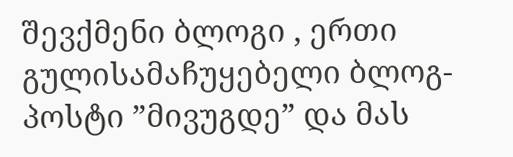შევქმენი ბლოგი , ერთი გულისამაჩუყებელი ბლოგ-პოსტი ”მივუგდე” და მას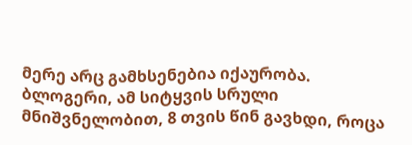მერე არც გამხსენებია იქაურობა. ბლოგერი, ამ სიტყვის სრული მნიშვნელობით, 8 თვის წინ გავხდი, როცა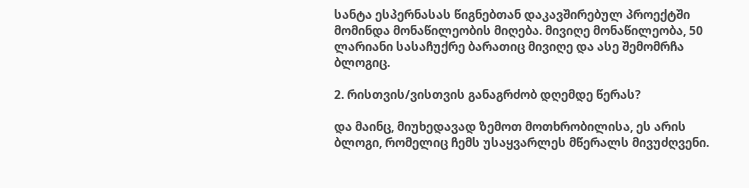სანტა ესპერნასას წიგნებთან დაკავშირებულ პროექტში მომინდა მონაწილეობის მიღება. მივიღე მონაწილეობა, 50 ლარიანი სასაჩუქრე ბარათიც მივიღე და ასე შემომრჩა ბლოგიც.

2. რისთვის/ვისთვის განაგრძობ დღემდე წერას?

და მაინც, მიუხედავად ზემოთ მოთხრობილისა, ეს არის ბლოგი, რომელიც ჩემს უსაყვარლეს მწერალს მივუძღვენი.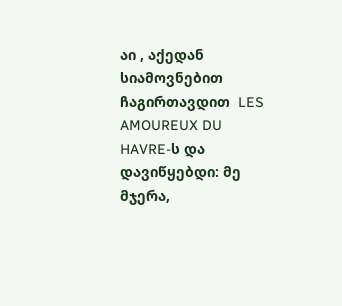აი , აქედან სიამოვნებით ჩაგირთავდით  LES AMOUREUX DU HAVRE-ს და დავიწყებდი: მე მჯერა,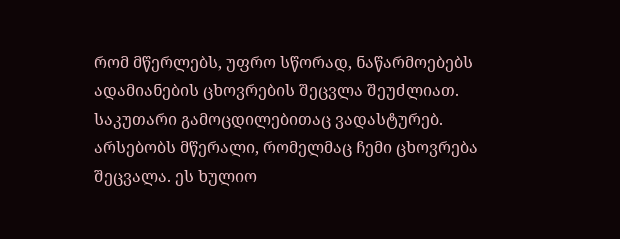რომ მწერლებს, უფრო სწორად, ნაწარმოებებს ადამიანების ცხოვრების შეცვლა შეუძლიათ. საკუთარი გამოცდილებითაც ვადასტურებ. არსებობს მწერალი, რომელმაც ჩემი ცხოვრება შეცვალა. ეს ხულიო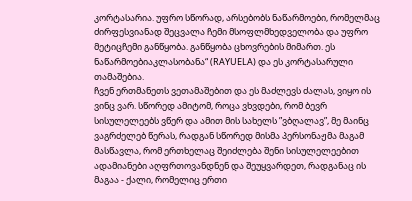კორტასარია. უფრო სწორად, არსებობს ნაწარმოები, რომელმაც ძირფესვიანად შეცვალა ჩემი მსოფლმხედველობა და უფრო მეტიცჩემი განწყობა. განწყობა ცხოვრების მიმართ. ეს ნაწარმოებიაკლასობანა“ (RAYUELA) და ეს კორტასარული თამაშებია.
ჩვენ ერთმანეთს ვეთამაშებით და ეს მაძლევს ძალას, ვიყო ის ვინც ვარ. სწორედ ამიტომ, როცა ვხვდები, რომ ბევრ სისულელეებს ვწერ და ამით მის სახელს ”ვბღალავ”, მე მაინც ვაგრძელებ წერას, რადგან სწორედ მისმა პერსონაჟმა მაგამ მასწავლა, რომ ერთხელაც შეიძლება შენი სისულელეებით ადამიანები აღფრთოვანდნენ და შეუყვარდეთ, რადგანაც ის მაგაა - ქალი, რომელიც ერთი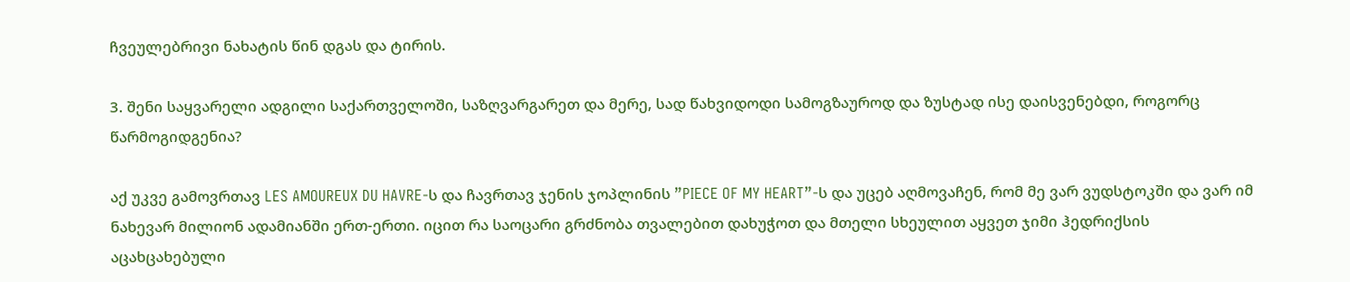ჩვეულებრივი ნახატის წინ დგას და ტირის.

3. შენი საყვარელი ადგილი საქართველოში, საზღვარგარეთ და მერე, სად წახვიდოდი სამოგზაუროდ და ზუსტად ისე დაისვენებდი, როგორც წარმოგიდგენია?

აქ უკვე გამოვრთავ LES AMOUREUX DU HAVRE-ს და ჩავრთავ ჯენის ჯოპლინის ”PIECE OF MY HEART”-ს და უცებ აღმოვაჩენ, რომ მე ვარ ვუდსტოკში და ვარ იმ ნახევარ მილიონ ადამიანში ერთ-ერთი. იცით რა საოცარი გრძნობა თვალებით დახუჭოთ და მთელი სხეულით აყვეთ ჯიმი ჰედრიქსის აცახცახებული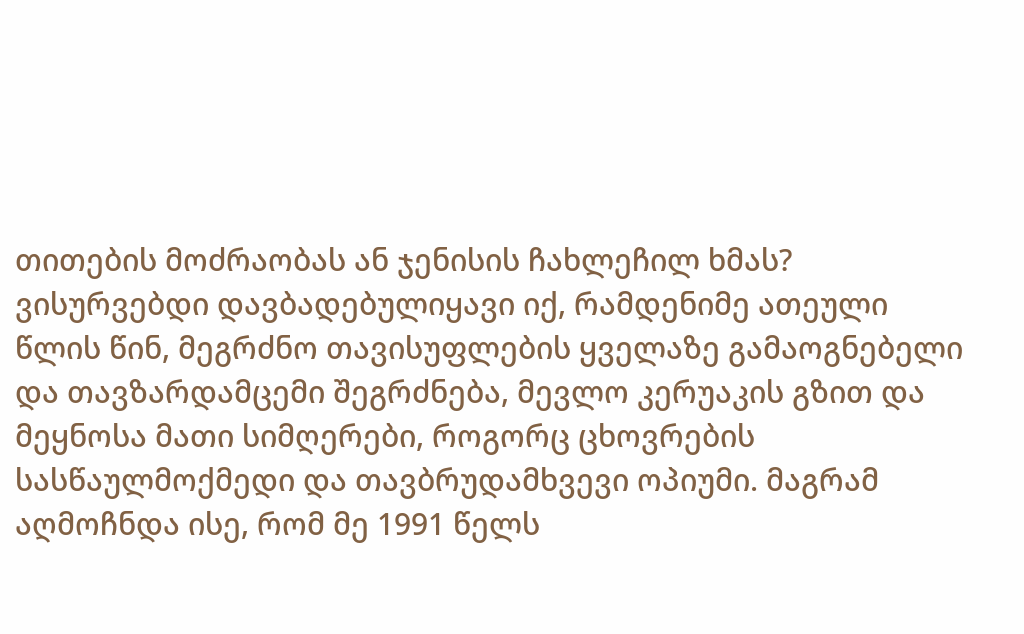თითების მოძრაობას ან ჯენისის ჩახლეჩილ ხმას? ვისურვებდი დავბადებულიყავი იქ, რამდენიმე ათეული წლის წინ, მეგრძნო თავისუფლების ყველაზე გამაოგნებელი და თავზარდამცემი შეგრძნება, მევლო კერუაკის გზით და მეყნოსა მათი სიმღერები, როგორც ცხოვრების სასწაულმოქმედი და თავბრუდამხვევი ოპიუმი. მაგრამ აღმოჩნდა ისე, რომ მე 1991 წელს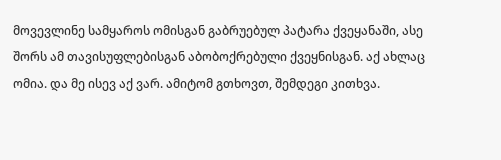მოვევლინე სამყაროს ომისგან გაბრუებულ პატარა ქვეყანაში, ასე შორს ამ თავისუფლებისგან აბობოქრებული ქვეყნისგან. აქ ახლაც ომია. და მე ისევ აქ ვარ. ამიტომ გთხოვთ, შემდეგი კითხვა.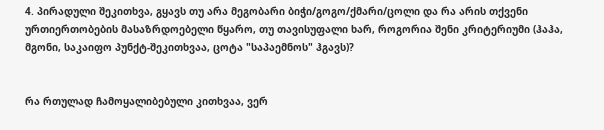4. პირადული შეკითხვა, გყავს თუ არა მეგობარი ბიჭი/გოგო/ქმარი/ცოლი და რა არის თქვენი ურთიერთობების მასაზრდოებელი წყარო, თუ თავისუფალი ხარ, როგორია შენი კრიტერიუმი (ჰაჰა, მგონი, საკაიფო პუნქტ-შეკითხვაა, ცოტა "საპაემნოს" ჰგავს)?


რა რთულად ჩამოყალიბებული კითხვაა, ვერ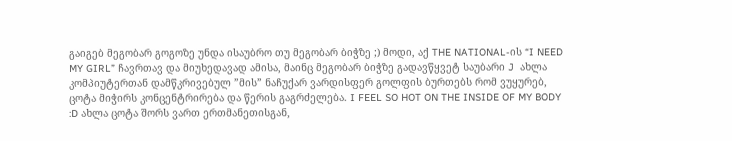გაიგებ მეგობარ გოგოზე უნდა ისაუბრო თუ მეგობარ ბიჭზე ;) მოდი, აქ THE NATIONAL-ის “I NEED MY GIRL” ჩავრთავ და მიუხედავად ამისა, მაინც მეგობარ ბიჭზე გადავწყვეტ საუბარი J  ახლა კომპიუტერთან დამწკრივებულ ”მის” ნაჩუქარ ვარდისფერ გოლფის ბურთებს რომ ვუყურებ, ცოტა მიჭირს კონცენტრირება და წერის გაგრძელება. I FEEL SO HOT ON THE INSIDE OF MY BODY :D ახლა ცოტა შორს ვართ ერთმანეთისგან,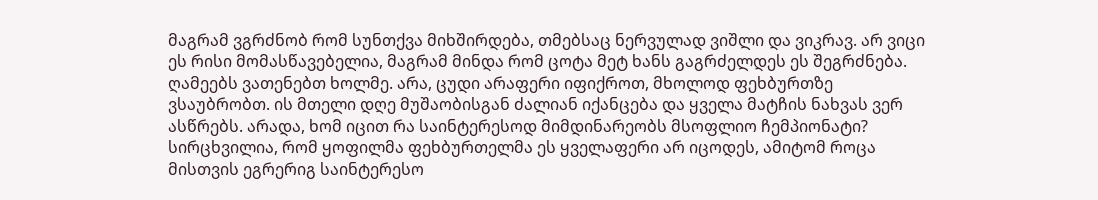მაგრამ ვგრძნობ რომ სუნთქვა მიხშირდება, თმებსაც ნერვულად ვიშლი და ვიკრავ. არ ვიცი ეს რისი მომასწავებელია, მაგრამ მინდა რომ ცოტა მეტ ხანს გაგრძელდეს ეს შეგრძნება. ღამეებს ვათენებთ ხოლმე. არა, ცუდი არაფერი იფიქროთ, მხოლოდ ფეხბურთზე ვსაუბრობთ. ის მთელი დღე მუშაობისგან ძალიან იქანცება და ყველა მატჩის ნახვას ვერ ასწრებს. არადა, ხომ იცით რა საინტერესოდ მიმდინარეობს მსოფლიო ჩემპიონატი? სირცხვილია, რომ ყოფილმა ფეხბურთელმა ეს ყველაფერი არ იცოდეს, ამიტომ როცა მისთვის ეგრერიგ საინტერესო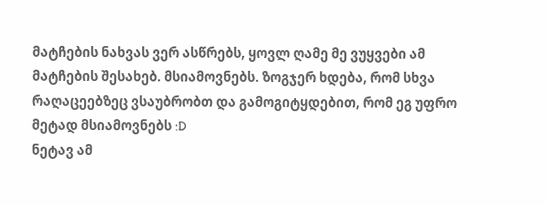მატჩების ნახვას ვერ ასწრებს, ყოვლ ღამე მე ვუყვები ამ მატჩების შესახებ. მსიამოვნებს. ზოგჯერ ხდება, რომ სხვა რაღაცეებზეც ვსაუბრობთ და გამოგიტყდებით, რომ ეგ უფრო მეტად მსიამოვნებს :D
ნეტავ ამ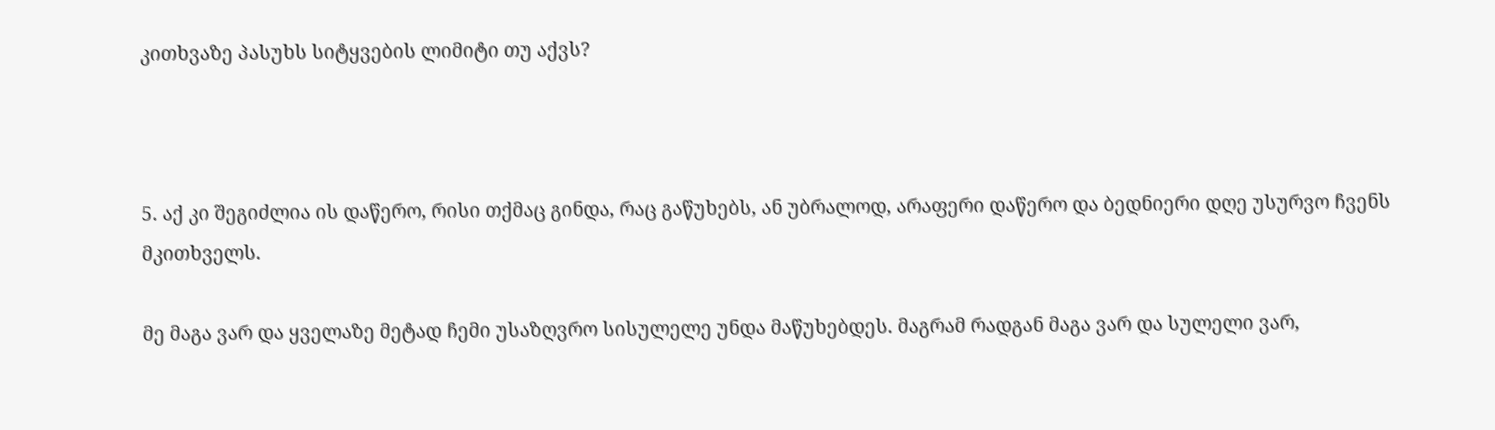კითხვაზე პასუხს სიტყვების ლიმიტი თუ აქვს?



5. აქ კი შეგიძლია ის დაწერო, რისი თქმაც გინდა, რაც გაწუხებს, ან უბრალოდ, არაფერი დაწერო და ბედნიერი დღე უსურვო ჩვენს მკითხველს.

მე მაგა ვარ და ყველაზე მეტად ჩემი უსაზღვრო სისულელე უნდა მაწუხებდეს. მაგრამ რადგან მაგა ვარ და სულელი ვარ,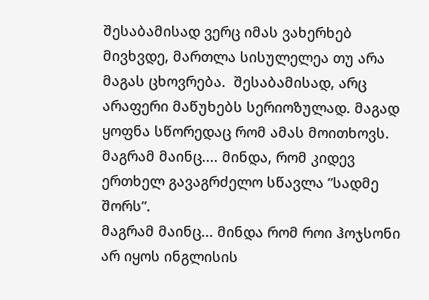შესაბამისად ვერც იმას ვახერხებ მივხვდე, მართლა სისულელეა თუ არა მაგას ცხოვრება.  შესაბამისად, არც არაფერი მაწუხებს სერიოზულად. მაგად ყოფნა სწორედაც რომ ამას მოითხოვს.
მაგრამ მაინც.... მინდა, რომ კიდევ ერთხელ გავაგრძელო სწავლა ”სადმე შორს”.
მაგრამ მაინც... მინდა რომ როი ჰოჯსონი არ იყოს ინგლისის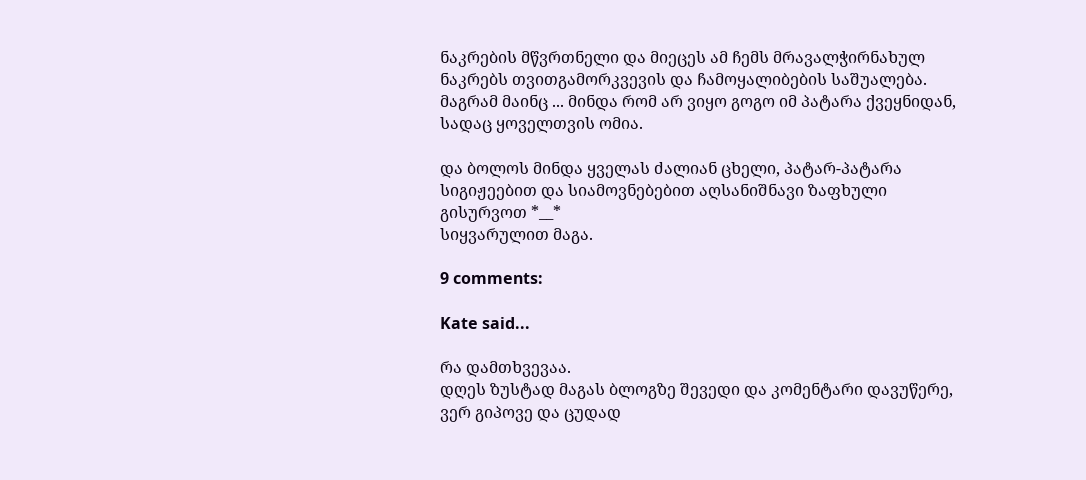ნაკრების მწვრთნელი და მიეცეს ამ ჩემს მრავალჭირნახულ ნაკრებს თვითგამორკვევის და ჩამოყალიბების საშუალება.
მაგრამ მაინც ... მინდა რომ არ ვიყო გოგო იმ პატარა ქვეყნიდან, სადაც ყოველთვის ომია.

და ბოლოს მინდა ყველას ძალიან ცხელი, პატარ-პატარა სიგიჟეებით და სიამოვნებებით აღსანიშნავი ზაფხული გისურვოთ *__*
სიყვარულით მაგა.

9 comments:

Kate said...

რა დამთხვევაა.
დღეს ზუსტად მაგას ბლოგზე შევედი და კომენტარი დავუწერე, ვერ გიპოვე და ცუდად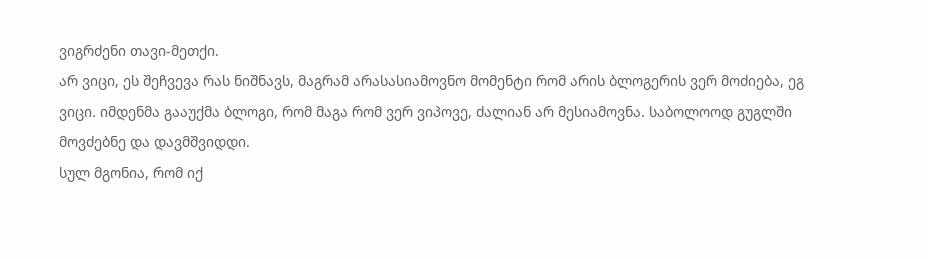ვიგრძენი თავი-მეთქი.
არ ვიცი, ეს შეჩვევა რას ნიშნავს, მაგრამ არასასიამოვნო მომენტი რომ არის ბლოგერის ვერ მოძიება, ეგ ვიცი. იმდენმა გააუქმა ბლოგი, რომ მაგა რომ ვერ ვიპოვე, ძალიან არ მესიამოვნა. საბოლოოდ გუგლში მოვძებნე და დავმშვიდდი.
სულ მგონია, რომ იქ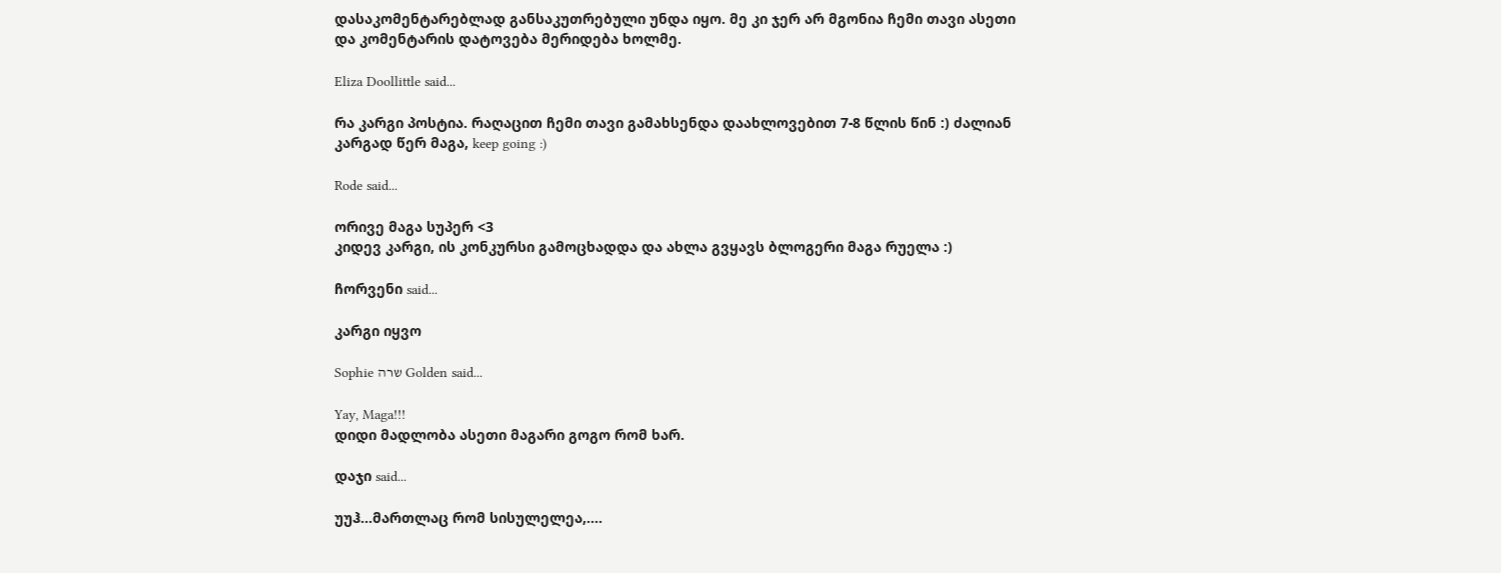დასაკომენტარებლად განსაკუთრებული უნდა იყო. მე კი ჯერ არ მგონია ჩემი თავი ასეთი და კომენტარის დატოვება მერიდება ხოლმე.

Eliza Doollittle said...

რა კარგი პოსტია. რაღაცით ჩემი თავი გამახსენდა დაახლოვებით 7-8 წლის წინ :) ძალიან კარგად წერ მაგა, keep going :)

Rode said...

ორივე მაგა სუპერ <3
კიდევ კარგი, ის კონკურსი გამოცხადდა და ახლა გვყავს ბლოგერი მაგა რუელა :)

ჩორვენი said...

კარგი იყვო

Sophie שרה Golden said...

Yay, Maga!!!
დიდი მადლობა ასეთი მაგარი გოგო რომ ხარ.

დაჯი said...

უუჰ...მართლაც რომ სისულელეა,....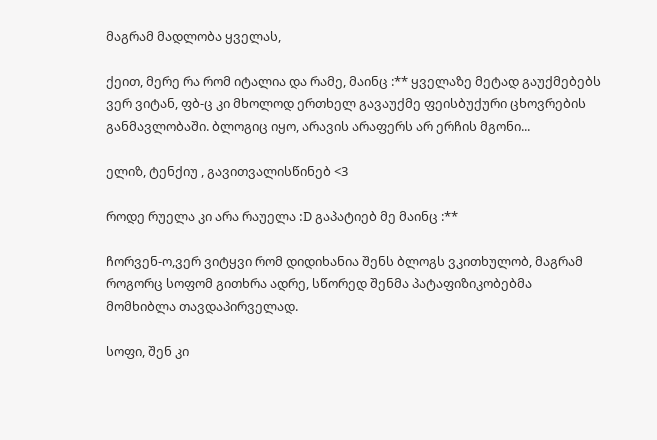მაგრამ მადლობა ყველას,

ქეით, მერე რა რომ იტალია და რამე, მაინც :** ყველაზე მეტად გაუქმებებს ვერ ვიტან, ფბ-ც კი მხოლოდ ერთხელ გავაუქმე ფეისბუქური ცხოვრების განმავლობაში. ბლოგიც იყო, არავის არაფერს არ ერჩის მგონი...

ელიზ, ტენქიუ , გავითვალისწინებ <3

როდე რუელა კი არა რაუელა :D გაპატიებ მე მაინც :**

ჩორვენ-ო,ვერ ვიტყვი რომ დიდიხანია შენს ბლოგს ვკითხულობ, მაგრამ როგორც სოფომ გითხრა ადრე, სწორედ შენმა პატაფიზიკობებმა მომხიბლა თავდაპირველად.

სოფი, შენ კი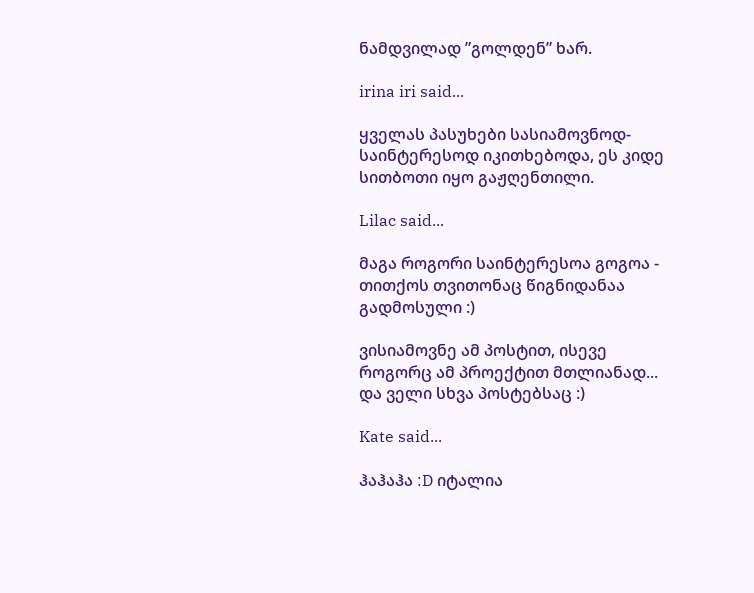ნამდვილად ”გოლდენ” ხარ.

irina iri said...

ყველას პასუხები სასიამოვნოდ-საინტერესოდ იკითხებოდა, ეს კიდე სითბოთი იყო გაჟღენთილი.

Lilac said...

მაგა როგორი საინტერესოა გოგოა - თითქოს თვითონაც წიგნიდანაა გადმოსული :)

ვისიამოვნე ამ პოსტით, ისევე როგორც ამ პროექტით მთლიანად... და ველი სხვა პოსტებსაც :)

Kate said...

ჰაჰაჰა :D იტალია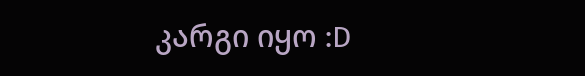კარგი იყო :D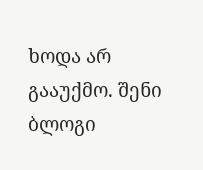ხოდა არ გააუქმო. შენი ბლოგი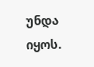უნდა იყოს.